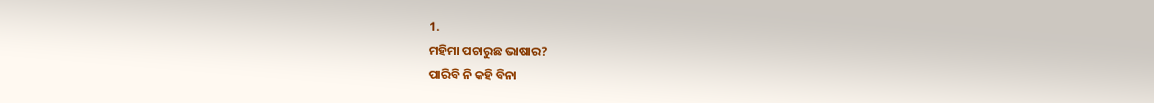1.
ମହିମା ପଚାରୁଛ ଭାଷାର?
ପାରିବି ନି କହି ବିନା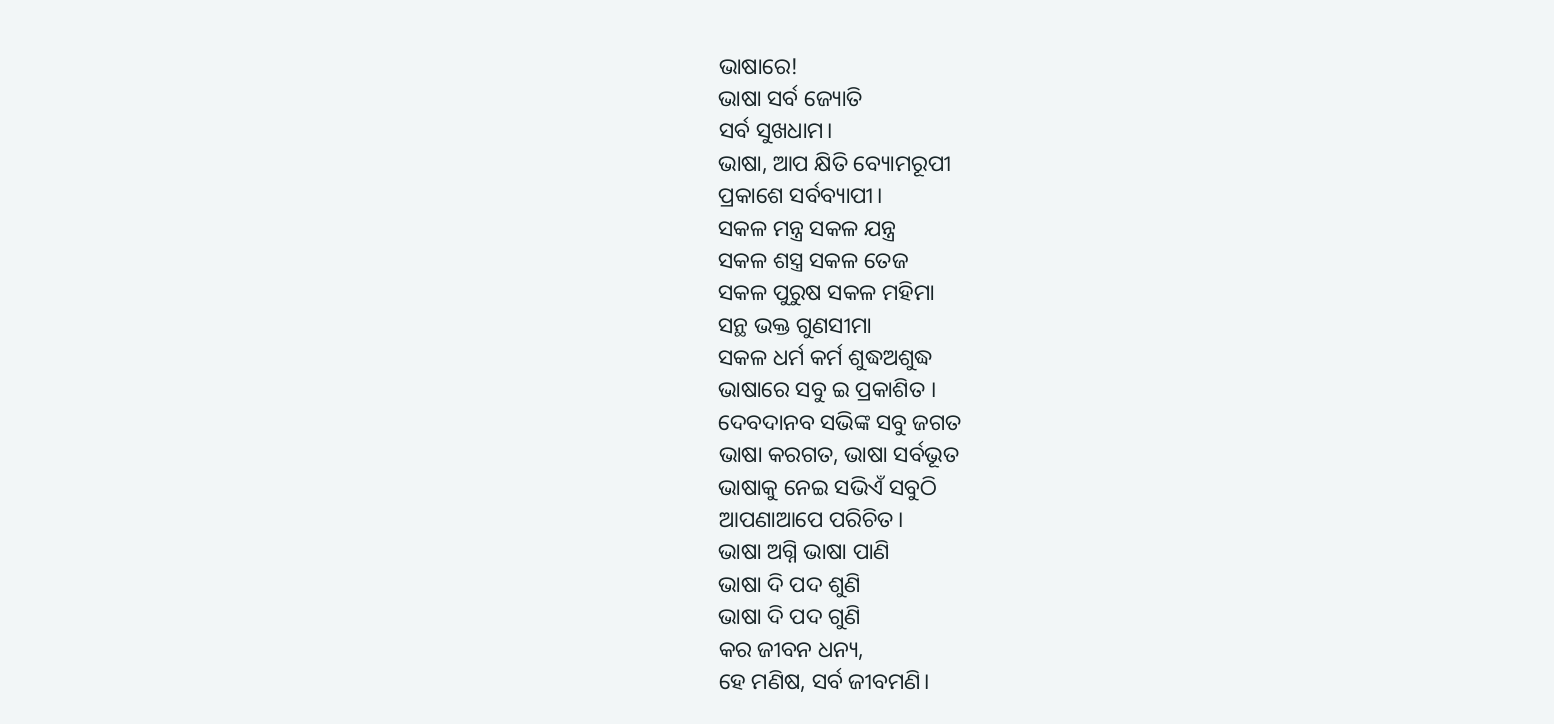ଭାଷାରେ!
ଭାଷା ସର୍ବ ଜ୍ୟୋତି
ସର୍ବ ସୁଖଧାମ।
ଭାଷା, ଆପ କ୍ଷିତି ବ୍ୟୋମରୂପୀ
ପ୍ରକାଶେ ସର୍ବବ୍ୟାପୀ।
ସକଳ ମନ୍ତ୍ର ସକଳ ଯନ୍ତ୍ର
ସକଳ ଶସ୍ତ୍ର ସକଳ ତେଜ
ସକଳ ପୁରୁଷ ସକଳ ମହିମା
ସନ୍ଥ ଭକ୍ତ ଗୁଣସୀମା
ସକଳ ଧର୍ମ କର୍ମ ଶୁଦ୍ଧଅଶୁଦ୍ଧ
ଭାଷାରେ ସବୁ ଇ ପ୍ରକାଶିତ ।
ଦେବଦାନବ ସଭିଙ୍କ ସବୁ ଜଗତ
ଭାଷା କରଗତ, ଭାଷା ସର୍ବଭୂତ
ଭାଷାକୁ ନେଇ ସଭିଏଁ ସବୁଠି
ଆପଣାଆପେ ପରିଚିତ।
ଭାଷା ଅଗ୍ନି ଭାଷା ପାଣି
ଭାଷା ଦି ପଦ ଶୁଣି
ଭାଷା ଦି ପଦ ଗୁଣି
କର ଜୀବନ ଧନ୍ୟ,
ହେ ମଣିଷ, ସର୍ବ ଜୀବମଣି।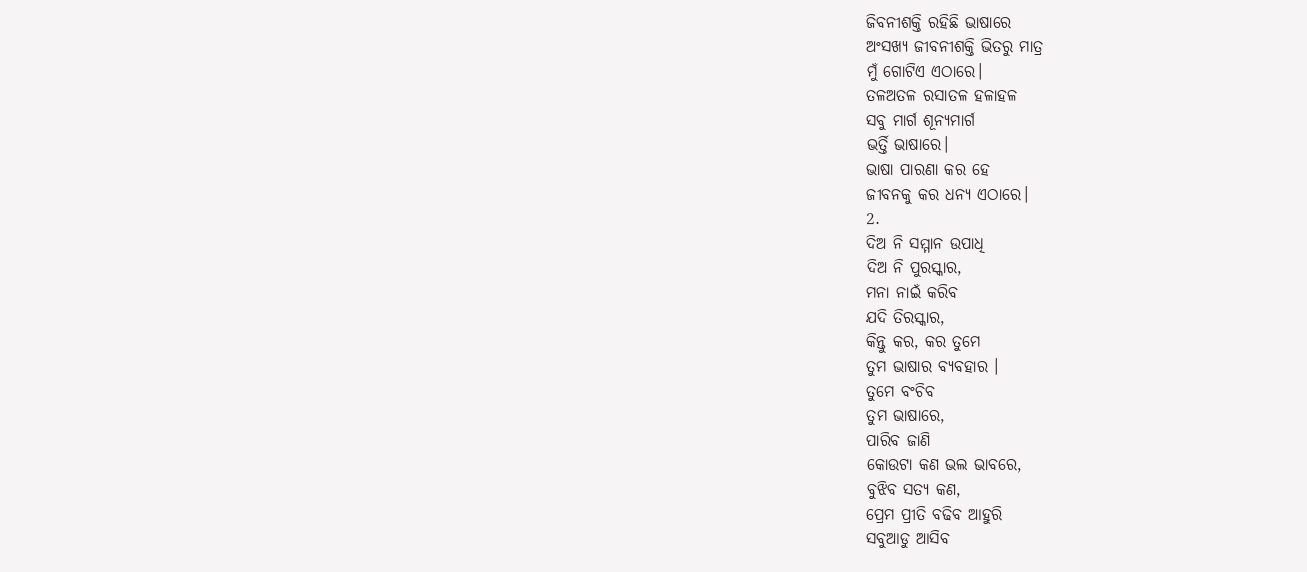ଜିବନୀଶକ୍ତି ରହିଛି ଭାଷାରେ
ଅଂସଖ୍ୟ ଜୀବନୀଶକ୍ତି ଭିତରୁ ମାତ୍ର
ମୁଁ ଗୋଟିଏ ଏଠାରେ।
ତଳଅତଳ ରସାତଳ ହଳାହଳ
ସବୁ ମାର୍ଗ ଶୂନ୍ୟମାର୍ଗ
ଭର୍ତ୍ତି ଭାଷାରେ।
ଭାଷା ପାରଣା କର ହେ
ଜୀବନକୁ କର ଧନ୍ୟ ଏଠାରେ।
2.
ଦିଅ ନି ସମ୍ମାନ ଉପାଧି
ଦିଅ ନି ପୁରସ୍କାର,
ମନା ନାଇଁ କରିବ
ଯଦି ତିରସ୍କାର,
କିନ୍ତୁ କର, କର ତୁମେ
ତୁମ ଭାଷାର ବ୍ୟବହାର ।
ତୁମେ ବଂଚିବ
ତୁମ ଭାଷାରେ,
ପାରିବ ଜାଣି
କୋଉଟା କଣ ଭଲ ଭାବରେ,
ବୁଝିବ ସତ୍ଯ କଣ,
ପ୍ରେମ ପ୍ରୀତି ବଢିବ ଆହୁରି
ସବୁଆଡୁ ଆସିବ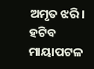ଅମୃତ ଝରି।
ହଟିବ ମାୟାପଟଳ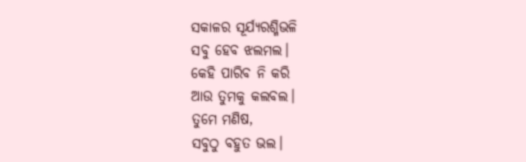ସକାଳର ସୂର୍ଯ୍ୟରଶ୍ମିଭଳି
ସବୁ ହେବ ଝଲମଲ।
କେହି ପାରିବ ନି କରି
ଆଉ ତୁମକୁ କଲବଲ।
ତୁମେ ମଣିଷ,
ସବୁଠୁ ବହୁତ ଭଲ।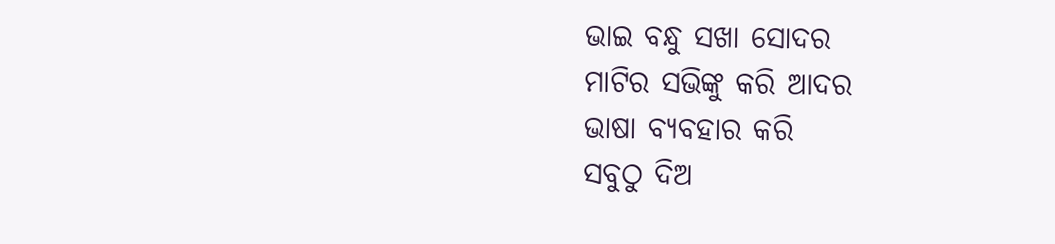ଭାଇ ବନ୍ଧୁ ସଖା ସୋଦର
ମାଟିର ସଭିଙ୍କୁ କରି ଆଦର
ଭାଷା ବ୍ୟବହାର କରି
ସବୁଠୁ ଦିଅ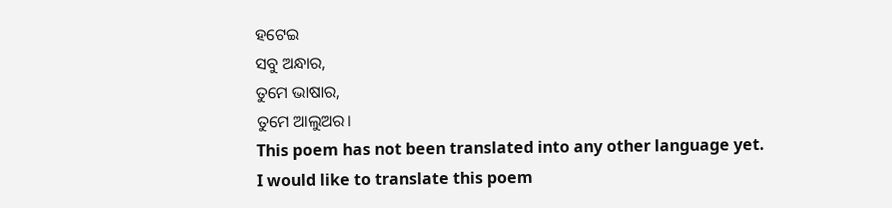ହଟେଇ
ସବୁ ଅନ୍ଧାର,
ତୁମେ ଭାଷାର,
ତୁମେ ଆଲୁଅର।
This poem has not been translated into any other language yet.
I would like to translate this poem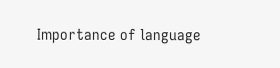Importance of language